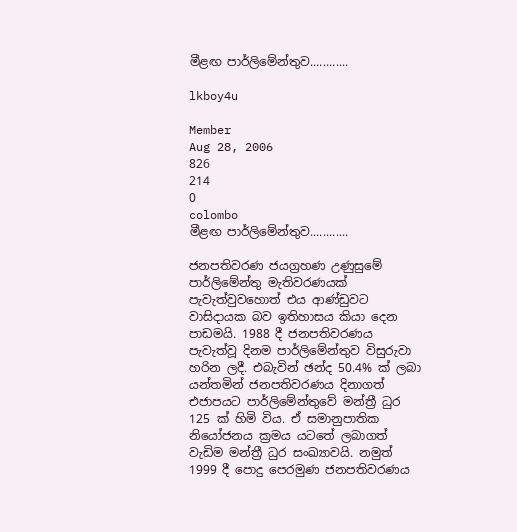මීළඟ පාර්ලිමේන්තුව............

lkboy4u

Member
Aug 28, 2006
826
214
0
colombo
මීළඟ පාර්ලිමේන්තුව............

ජනපතිවරණ ජයග්‍රහණ උණුසුමේ පාර්ලිමේන්තු මැතිවරණයක්‌ පැවැත්වුවහොත් එය ආණ්‌ඩුවට වාසිදායක බව ඉතිහාසය කියා දෙන පාඩමයි. 1988 දී ජනපතිවරණය පැවැත්වූ දිනම පාර්ලිමේන්තුව විසුරුවා හරින ලදී. එබැවින් ඡන්ද 50.4% ක්‌ ලබා යන්තමින් ජනපතිවරණය දිනාගත් එජාපයට පාර්ලිමේන්තුවේ මන්ත්‍රී ධුර 125 ක්‌ හිමි විය. ඒ සමානුපාතික නියෝජනය ක්‍රමය යටතේ ලබාගත් වැඩිම මන්ත්‍රී ධුර සංඛ්‍යාවයි. නමුත් 1999 දී පොදු පෙරමුණ ජනපතිවරණය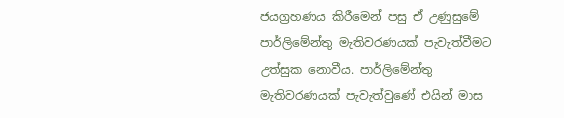ජයග්‍රහණය කිරීමෙන් පසු ඒ උණුසුමේ පාර්ලිමේන්තු මැතිවරණයක්‌ පැවැත්වීමට උත්සුක නොවීය. පාර්ලිමේන්තු මැතිවරණයක්‌ පැවැත්වුණේ එයින් මාස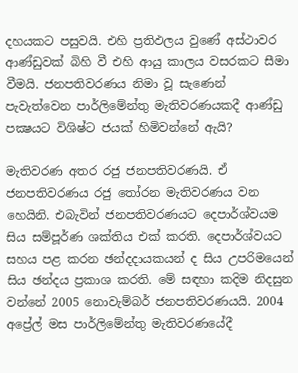දහයකට පසුවයි. එහි ප්‍රතිඵලය වුණේ අස්‌ථාවර ආණ්‌ඩුවක්‌ බිහි වී එහි ආයු කාලය වසරකට සීමා වීමයි. ජනපතිවරණය නිමා වූ සැණෙන් පැවැත්වෙන පාර්ලිමේන්තු මැතිවරණයකදී ආණ්‌ඩු පක්‍ෂයට විශිෂ්ට ජයක්‌ හිමිවන්නේ ඇයි?

මැතිවරණ අතර රජු ජනපතිවරණයි. ඒ ජනපතිවරණය රජු තෝරන මැතිවරණය වන හෙයිනි. එබැවින් ජනපතිවරණයට දෙපාර්ශ්වයම සිය සම්පූර්ණ ශක්‌තිය එක්‌ කරති. දෙපාර්ශ්වයට සහය පළ කරන ඡන්දදායකයන් ද සිය උපරිමයෙන් සිය ඡන්දය ප්‍රකාශ කරති. මේ සඳහා කදිම නිදසුන වන්නේ 2005 නොවැම්බර් ජනපතිවරණයයි. 2004 අප්‍රේල් මස පාර්ලිමේන්තු මැතිවරණයේදී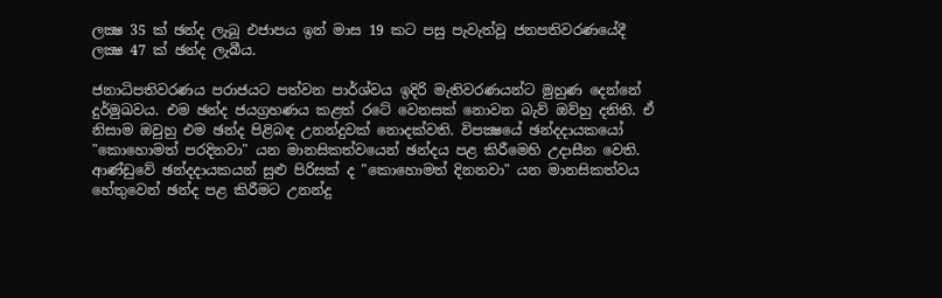ලක්‍ෂ 35 ක්‌ ඡන්ද ලැබූ එජාපය ඉන් මාස 19 කට පසු පැවැත්වූ ජනපතිවරණයේදී ලක්‍ෂ 47 ක්‌ ඡන්ද ලැබීය.

ජනාධිපතිවරණය පරාජයට පත්වන පාර්ශ්වය ඉදිරි මැතිවරණයන්ට මුහුණ දෙන්නේ දුර්මුඛවය. එම ඡන්ද ජයග්‍රහණය කළත් රටේ වෙනසක්‌ නොවන බැව් ඔව්හු දනිති. ඒ නිසාම ඔවුහු එම ඡන්ද පිළිබඳ උනන්දුවක්‌ නොදක්‌වති. විපක්‍ෂයේ ඡන්දදායකයෝ "කොහොමත් පරදිනවා" යන මානසිකත්වයෙන් ඡන්දය පළ කිරීමෙහි උදාසීන වෙති. ආණ්‌ඩුවේ ඡන්දදායකයන් සුළු පිරිසක්‌ ද "කොහොමත් දිනනවා" යන මානසිකත්වය හේතුවෙන් ඡන්ද පළ කිරීමට උනන්දු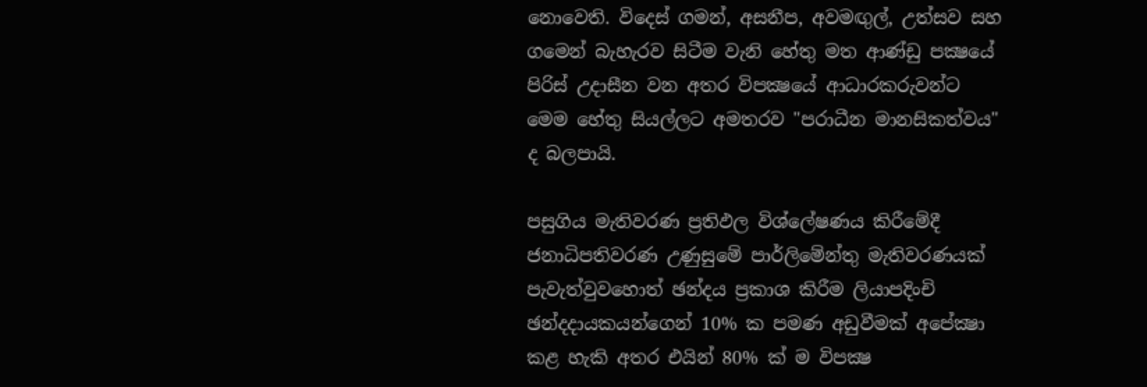නොවෙති. විදෙස්‌ ගමන්, අසනීප, අවමඟුල්, උත්සව සහ ගමෙන් බැහැරව සිටීම වැනි හේතු මත ආණ්‌ඩු පක්‍ෂයේ පිරිස්‌ උදාසීන වන අතර විපක්‍ෂයේ ආධාරකරුවන්ට මෙම හේතු සියල්ලට අමතරව "පරාධීන මානසිකත්වය" ද බලපායි.

පසුගිය මැතිවරණ ප්‍රතිඵල විශ්ලේෂණය කිරීමේදී ජනාධිපතිවරණ උණුසුමේ පාර්ලිමේන්තු මැතිවරණයක්‌ පැවැත්වුවහොත් ඡන්දය ප්‍රකාශ කිරීම ලියාපදිංචි ඡන්දදායකයන්ගෙන් 10% ක පමණ අඩුවීමක්‌ අපේක්‍ෂා කළ හැකි අතර එයින් 80% ක්‌ ම විපක්‍ෂ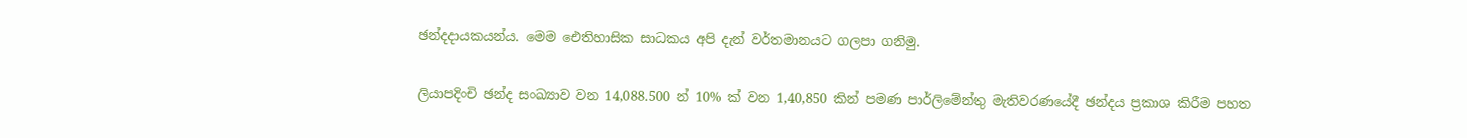ඡන්දදායකයන්ය. මෙම ඓතිහාසික සාධකය අපි දැන් වර්තමානයට ගලපා ගනිමු.

ලියාපදිංචි ඡන්ද සංඛ්‍යාව වන 14,088.500 න් 10% ක්‌ වන 1,40,850 කින් පමණ පාර්ලිමේන්තු මැතිවරණයේදී ඡන්දය ප්‍රකාශ කිරීම පහත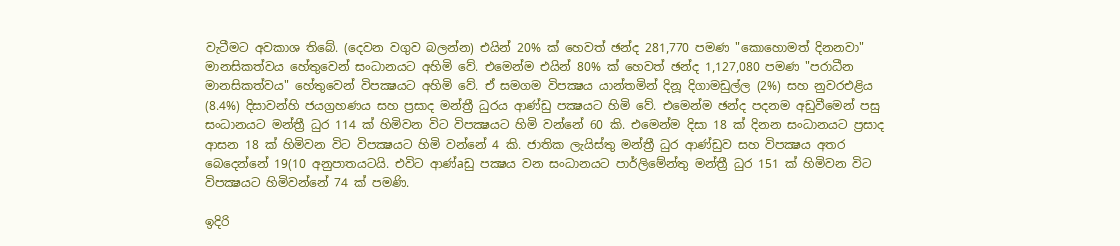වැටීමට අවකාශ තිබේ. (දෙවන වගුව බලන්න) එයින් 20% ක්‌ හෙවත් ඡන්ද 281,770 පමණ "කොහොමත් දිනනවා" මානසිකත්වය හේතුවෙන් සංධානයට අහිමි වේ. එමෙන්ම එයින් 80% ක්‌ හෙවත් ඡන්ද 1,127,080 පමණ "පරාධීන මානසිකත්වය" හේතුවෙන් විපක්‍ෂයට අහිමි වේ. ඒ සමගම විපක්‍ෂය යාන්තමින් දිනූ දිගාමඩුල්ල (2%) සහ නුවරඑළිය (8.4%) දිසාවන්හි ජයග්‍රහණය සහ ප්‍රසාද මන්ත්‍රී ධුරය ආණ්‌ඩු පක්‍ෂයට හිමි වේ. එමෙන්ම ඡන්ද පදනම අඩුවීමෙන් පසු සංධානයට මන්ත්‍රී ධුර 114 ක්‌ හිමිවන විට විපක්‍ෂයට හිමි වන්නේ 60 කි. එමෙන්ම දිසා 18 ක්‌ දිනන සංධානයට ප්‍රසාද ආසන 18 ක්‌ හිමිවන විට විපක්‍ෂයට හිමි වන්නේ 4 කි. ජාතික ලැයිස්‌තු මන්ත්‍රී ධුර ආණ්‌ඩුව සහ විපක්‍ෂය අතර බෙදෙන්නේ 19(10 අනුපාතයටයි. එවිට ආණ්‌aඩු පක්‍ෂය වන සංධානයට පාර්ලිමේන්තු මන්ත්‍රී ධුර 151 ක්‌ හිමිවන විට විපක්‍ෂයට හිමිවන්නේ 74 ක්‌ පමණි.

ඉදිරි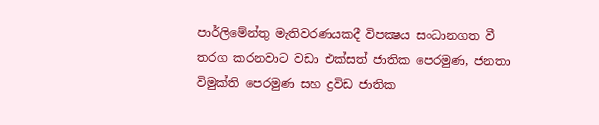පාර්ලිමේන්තු මැතිවරණයකදී විපක්‍ෂය සංධානගත වී තරග කරනවාට වඩා එක්‌සත් ජාතික පෙරමුණ, ජනතා විමුක්‌ති පෙරමුණ සහ ද්‍රවිඩ ජාතික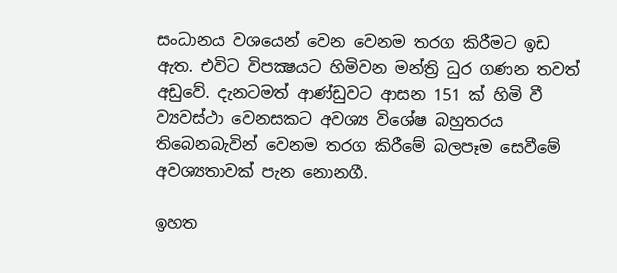සංධානය වශයෙන් වෙන වෙනම තරග කිරීමට ඉඩ ඇත. එවිට විපක්‍ෂයට හිමිවන මන්ත්‍රි ධුර ගණන තවත් අඩුවේ. දැනටමත් ආණ්‌ඩුවට ආසන 151 ක්‌ හිමි වී ව්‍යවස්‌ථා වෙනසකට අවශ්‍ය විශේෂ බහුතරය තිබෙනබැවින් වෙනම තරග කිරීමේ බලපෑම සෙවීමේ අවශ්‍යතාවක්‌ පැන නොනගී.

ඉහත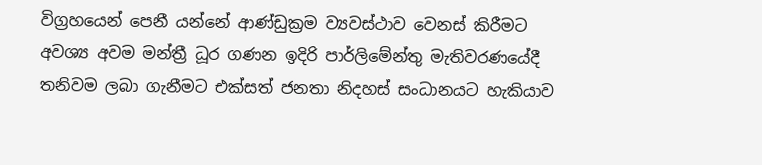විග්‍රහයෙන් පෙනී යන්නේ ආණ්‌ඩුක්‍රම ව්‍යවස්‌ථාව වෙනස්‌ කිරීමට අවශ්‍ය අවම මන්ත්‍රී ධූර ගණන ඉදිරි පාර්ලිමේන්තු මැතිවරණයේදී තනිවම ලබා ගැනීමට එක්‌සත් ජනතා නිදහස්‌ සංධානයට හැකියාව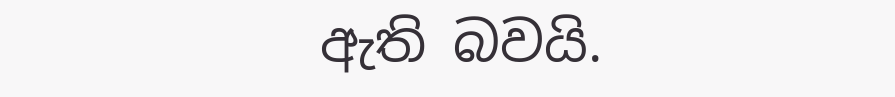ඇති බවයි.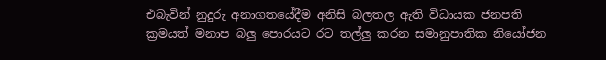එබැවින් නුදුරු අනාගතයේදීම අනිසි බලතල ඇති විධායක ජනපති ක්‍රමයත් මනාප බලු පොරයට රට තල්ලු කරන සමානුපාතික නියෝජන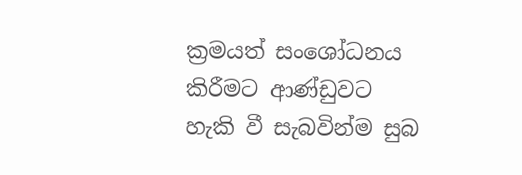ක්‍රමයත් සංශෝධනය කිරීමට ආණ්‌ඩුවට හැකි වී සැබවින්ම සුබ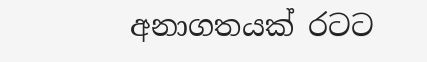අනාගතයක්‌ රටට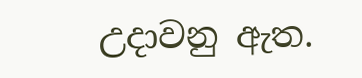උදාවනු ඇත.